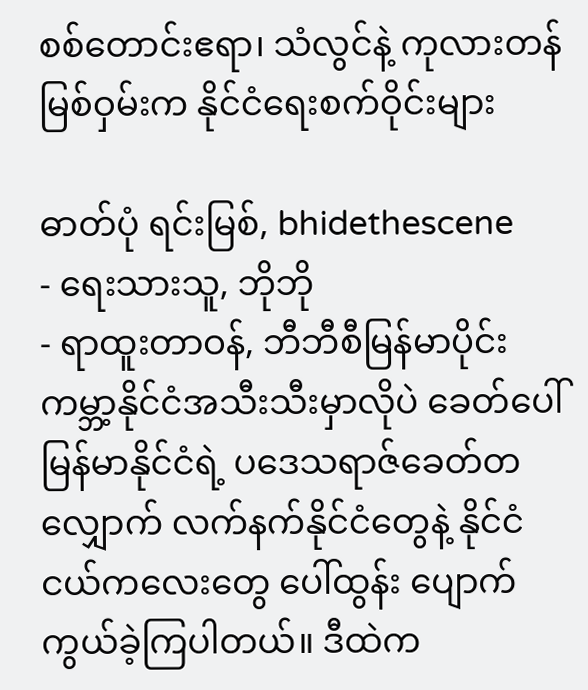စစ်တောင်းဧရာ၊ သံလွင်နဲ့ ကုလားတန်မြစ်ဝှမ်းက နိုင်ငံရေးစက်ဝိုင်းများ

ဓာတ်ပုံ ရင်းမြစ်, bhidethescene
- ရေးသားသူ, ဘိုဘို
- ရာထူးတာဝန်, ဘီဘီစီမြန်မာပိုင်း
ကမ္ဘာ့နိုင်ငံအသီးသီးမှာလိုပဲ ခေတ်ပေါ်မြန်မာနိုင်ငံရဲ့ ပဒေသရာဇ်ခေတ်တလျှောက် လက်နက်နိုင်ငံတွေနဲ့ နိုင်ငံငယ်ကလေးတွေ ပေါ်ထွန်း ပျောက်ကွယ်ခဲ့ကြပါတယ်။ ဒီထဲက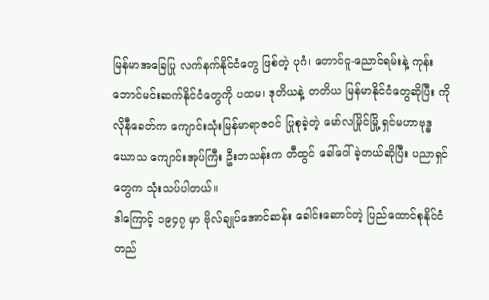မြန်မာအခြေပြု လက်နက်နိုင်ငံတွေ ဖြစ်တဲ့ ပုဂံ၊ တောင်ငူ-ညောင်ရမ်းနဲ့ ကုန်းဘောင်မင်းဆက်နိုင်ငံတွေကို ပထမ၊ ဒုတိယနဲ့ တတိယ မြန်မာနိုင်ငံတွေဆိုပြီး ကိုလိုနီခေတ်က ကျောင်းသုံးမြန်မာရာဇဝင် ပြုစုခဲ့တဲ့ မော်လမြိုင်မြို့ ရှင်မဟာဗုဒ္ဓဃောသ ကျောင်းအုပ်ကြီး ဦးဘသန်းက တီထွင် ခေါ်ဝေါ် ခဲ့တယ်ဆိုပြီး ပညာရှင်တွေက သုံးသပ်ပါတယ်။
ဒါကြောင့် ၁၉၄၇ မှာ ဗိုလ်ချုပ်အောင်ဆန်း ခေါင်းဆောင်တဲ့ ပြည်ထောင်စုနိုင်ငံတည်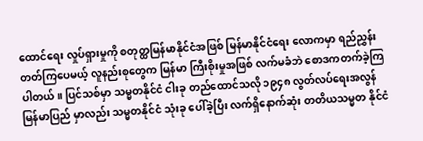ထောင်ရေး လှုပ်ရှားမှုကို စတုတ္ထမြန်မာနိုင်ငံအဖြစ် မြန်မာနိုင်ငံရေး လောကမှာ ရည်ညွှန်းတတ်ကြပေမယ့် လူနည်းစုတွေက မြန်မာ ကြီးစိုးမှုအဖြစ် လက်မခံဘဲ စောဒကတက်ခဲ့ကြပါတယ်။ ပြင်သစ်မှာ သမ္မတနိုင်ငံ ငါးခု တည်ထောင်သလို ၁၉၄၈ လွတ်လပ်ရေးအလွန် မြန်မာပြည် မှာလည်း သမ္မတနိုင်ငံ သုံးခု ပေါ်ခဲ့ပြီး လက်ရှိနောက်ဆုံး တတိယသမ္မတ နိုင်ငံ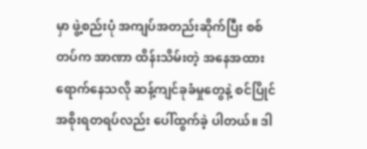မှာ ဖွဲ့စည်းပုံ အကျပ်အတည်းဆိုက်ပြီး စစ်တပ်က အာဏာ ထိန်းသိမ်းတဲ့ အနေအထား ရောက်နေသလို ဆန့်ကျင်ခုခံမှုတွေနဲ့ စင်ပြိုင်အစိုးရတရပ်လည်း ပေါ်ထွက်ခဲ့ ပါတယ်။ ဒါ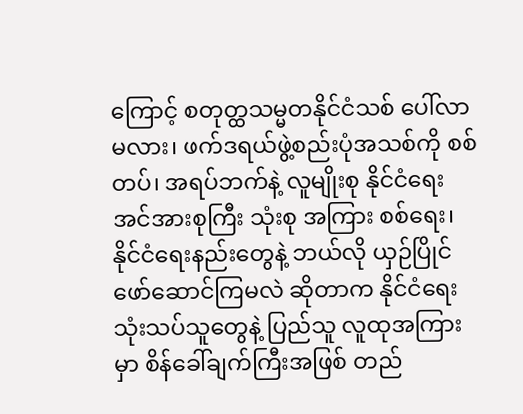ကြောင့် စတုတ္ထသမ္မတနိုင်ငံသစ် ပေါ်လာ မလား၊ ဖက်ဒရယ်ဖွဲ့စည်းပုံအသစ်ကို စစ်တပ်၊ အရပ်ဘက်နဲ့ လူမျိုးစု နိုင်ငံရေးအင်အားစုကြီး သုံးစု အကြား စစ်ရေး၊ နိုင်ငံရေးနည်းတွေနဲ့ ဘယ်လို ယှဉ်ပြိုင် ဖော်ဆောင်ကြမလဲ ဆိုတာက နိုင်ငံရေး သုံးသပ်သူတွေနဲ့ ပြည်သူ လူထုအကြားမှာ စိန်ခေါ်ချက်ကြီးအဖြစ် တည်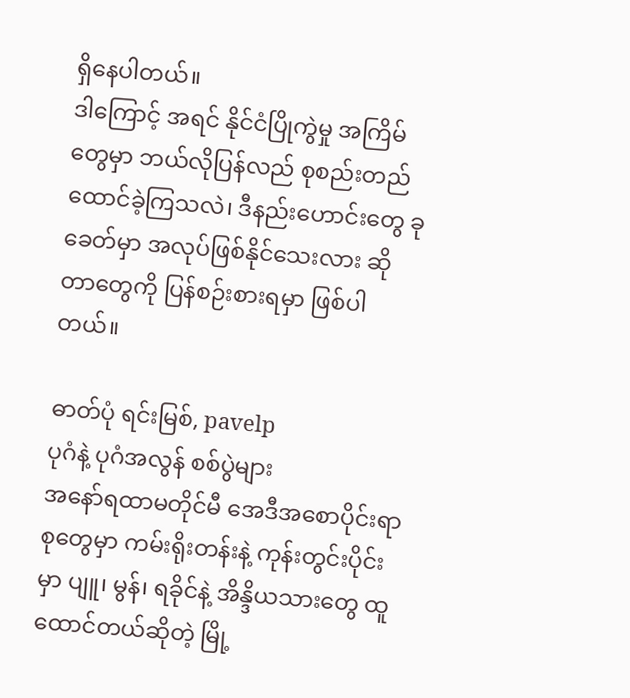ရှိနေပါတယ်။
ဒါကြောင့် အရင် နိုင်ငံပြိုကွဲမှု အကြိမ်တွေမှာ ဘယ်လိုပြန်လည် စုစည်းတည်ထောင်ခဲ့ကြသလဲ၊ ဒီနည်းဟောင်းတွေ ခုခေတ်မှာ အလုပ်ဖြစ်နိုင်သေးလား ဆိုတာတွေကို ပြန်စဉ်းစားရမှာ ဖြစ်ပါတယ်။

ဓာတ်ပုံ ရင်းမြစ်, pavelp
ပုဂံနဲ့ ပုဂံအလွန် စစ်ပွဲများ
အနော်ရထာမတိုင်မီ အေဒီအစောပိုင်းရာစုတွေမှာ ကမ်းရိုးတန်းနဲ့ ကုန်းတွင်းပိုင်းမှာ ပျူ၊ မွန်၊ ရခိုင်နဲ့ အိန္ဒိယသားတွေ ထူထောင်တယ်ဆိုတဲ့ မြို့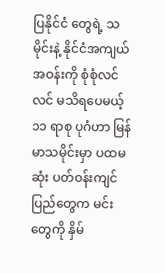ပြနိုင်ငံ တွေရဲ့ သမိုင်းနဲ့ နိုင်ငံအကျယ်အဝန်းကို စုံစုံလင်လင် မသိရပေမယ့် ၁၁ ရာစု ပုဂံဟာ မြန်မာသမိုင်းမှာ ပထမဆုံး ပတ်ဝန်းကျင်ပြည်တွေက မင်းတွေကို နှိမ်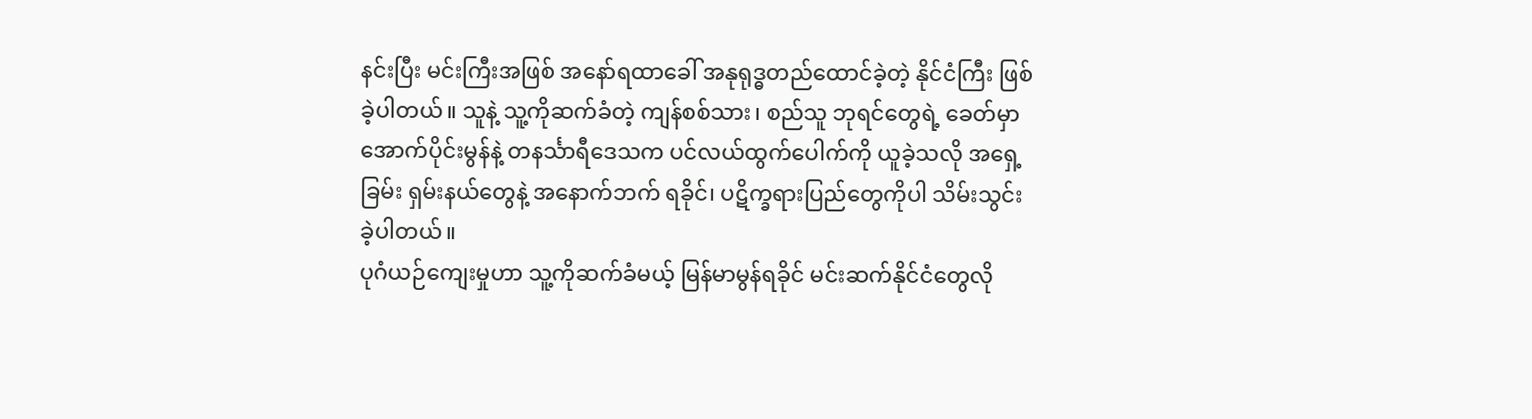နင်းပြီး မင်းကြီးအဖြစ် အနော်ရထာခေါ် အနုရုဒ္ဓတည်ထောင်ခဲ့တဲ့ နိုင်ငံကြီး ဖြစ်ခဲ့ပါတယ်။ သူနဲ့ သူ့ကိုဆက်ခံတဲ့ ကျန်စစ်သား၊ စည်သူ ဘုရင်တွေရဲ့ ခေတ်မှာ အောက်ပိုင်းမွန်နဲ့ တနင်္သာရီဒေသက ပင်လယ်ထွက်ပေါက်ကို ယူခဲ့သလို အရှေ့ခြမ်း ရှမ်းနယ်တွေနဲ့ အနောက်ဘက် ရခိုင်၊ ပဋိက္ခရားပြည်တွေကိုပါ သိမ်းသွင်းခဲ့ပါတယ်။
ပုဂံယဉ်ကျေးမှုဟာ သူ့ကိုဆက်ခံမယ့် မြန်မာမွန်ရခိုင် မင်းဆက်နိုင်ငံတွေလို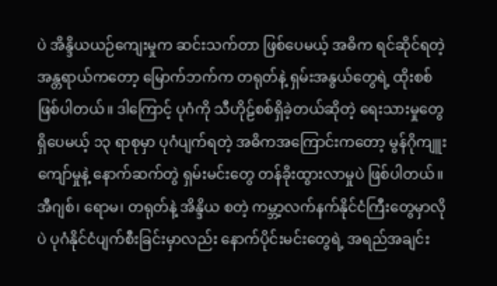ပဲ အိန္ဒိယယဉ်ကျေးမှုက ဆင်းသက်တာ ဖြစ်ပေမယ့် အဓိက ရင်ဆိုင်ရတဲ့ အန္တရာယ်ကတော့ မြောက်ဘက်က တရုတ်နဲ့ ရှမ်းအနွယ်တွေရဲ့ ထိုးစစ် ဖြစ်ပါတယ်။ ဒါကြောင့် ပုဂံကို သီဟိုဠ်စစ်ရှိခဲ့တယ်ဆိုတဲ့ ရေးသားမှုတွေ ရှိပေမယ့် ၁၃ ရာစုမှာ ပုဂံပျက်ရတဲ့ အဓိကအကြောင်းကတော့ မွန်ဂိုကျူးကျော်မှုနဲ့ နောက်ဆက်တွဲ ရှမ်းမင်းတွေ တန်ခိုးထွားလာမှုပဲ ဖြစ်ပါတယ်။
အီဂျစ်၊ ရောမ၊ တရုတ်နဲ့ အိန္ဒိယ စတဲ့ ကမ္ဘာ့လက်နက်နိုင်ငံကြီးတွေမှာလိုပဲ ပုဂံနိုင်ငံပျက်စီးခြင်းမှာလည်း နောက်ပိုင်းမင်းတွေရဲ့ အရည်အချင်း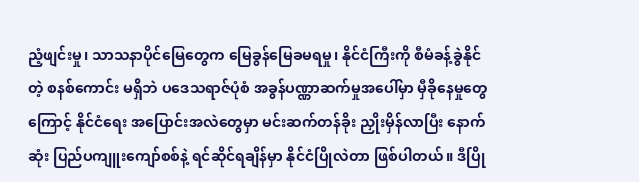ညံ့ဖျင်းမှု၊ သာသနာပိုင်မြေတွေက မြေခွန်မြေခမရမှု၊ နိုင်ငံကြီးကို စီမံခန့်ခွဲနိုင်တဲ့ စနစ်ကောင်း မရှိဘဲ ပဒေသရာဇ်ပုံစံ အခွန်ပဏ္ဏာဆက်မှုအပေါ်မှာ မှီခိုနေမှုတွေ ကြောင့် နိုင်ငံရေး အပြောင်းအလဲတွေမှာ မင်းဆက်တန်ခိုး ညှိုးမှိန်လာပြီး နောက်ဆုံး ပြည်ပကျူးကျော်စစ်နဲ့ ရင်ဆိုင်ရချိန်မှာ နိုင်ငံပြိုလဲတာ ဖြစ်ပါတယ်။ ဒီပြို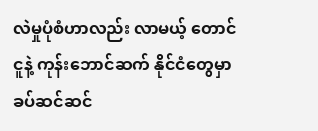လဲမှုပုံစံဟာလည်း လာမယ့် တောင်ငူနဲ့ ကုန်းဘောင်ဆက် နိုင်ငံတွေမှာ ခပ်ဆင်ဆင်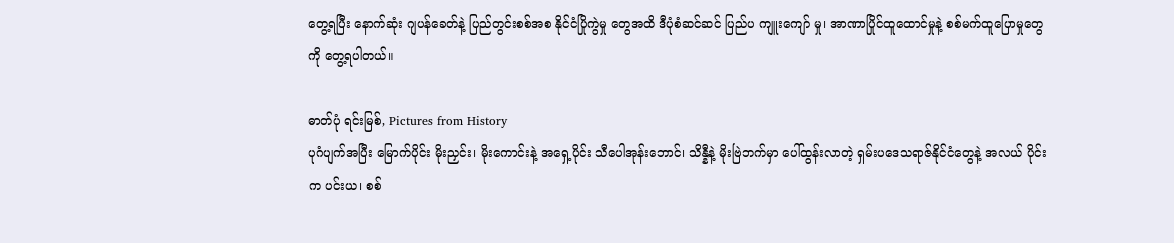တွေ့ရပြီး နောက်ဆုံး ဂျပန်ခေတ်နဲ့ ပြည်တွင်းစစ်အစ နိုင်ငံပြိုကွဲမှု တွေအထိ ဒီပုံစံဆင်ဆင် ပြည်ပ ကျူးကျော် မှု၊ အာဏာပြိုင်ထူထောင်မှုနဲ့ စစ်မက်ထူပြောမှုတွေကို တွေ့ရပါတယ်။

ဓာတ်ပုံ ရင်းမြစ်, Pictures from History
ပုဂံပျက်အပြီး မြောက်ပိုင်း မိုးညှင်း၊ မိုးကောင်းနဲ့ အရှေ့ပိုင်း သီပေါအုန်းဘောင်၊ သိန္နီနဲ့ မိုးဗြဲဘက်မှာ ပေါ်ထွန်းလာတဲ့ ရှမ်းပဒေသရာဇ်နိုင်ငံတွေနဲ့ အလယ် ပိုင်းက ပင်းယ၊ စစ်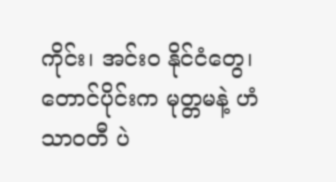ကိုင်း၊ အင်းဝ နိုင်ငံတွေ၊ တောင်ပိုင်းက မုတ္တမနဲ့ ဟံသာဝတီ ပဲ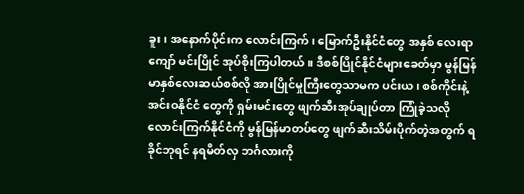ခူး၊ အနောက်ပိုင်းက လောင်းကြက်၊ မြောက်ဦးနိုင်ငံတွေ အနှစ် လေးရာ ကျော် မင်းပြိုင် အုပ်စိုးကြပါတယ်။ ဒီစစ်ပြိုင်နိုင်ငံများခေတ်မှာ မွန်မြန်မာနှစ်လေးဆယ်စစ်လို အားပြိုင်မှုကြီးတွေသာမက ပင်းယ၊ စစ်ကိုင်းနဲ့ အင်းဝနိုင်ငံ တွေကို ရှမ်းမင်းတွေ ဖျက်ဆီးအုပ်ချုပ်တာ ကြုံခဲ့သလို လောင်းကြက်နိုင်ငံကို မွန်မြန်မာတပ်တွေ ဖျက်ဆီးသိမ်းပိုက်တဲ့အတွက် ရခိုင်ဘုရင် နရမိတ်လှ ဘင်္ဂလားကို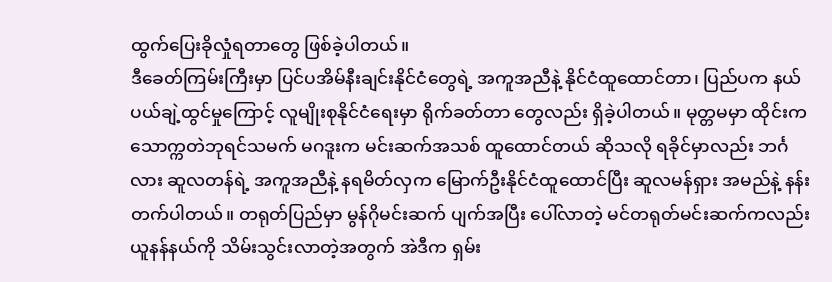ထွက်ပြေးခိုလှုံရတာတွေ ဖြစ်ခဲ့ပါတယ်။
ဒီခေတ်ကြမ်းကြီးမှာ ပြင်ပအိမ်နီးချင်းနိုင်ငံတွေရဲ့ အကူအညီနဲ့ နိုင်ငံထူထောင်တာ၊ ပြည်ပက နယ်ပယ်ချဲ့ထွင်မှုကြောင့် လူမျိုးစုနိုင်ငံရေးမှာ ရိုက်ခတ်တာ တွေလည်း ရှိခဲ့ပါတယ်။ မုတ္တမမှာ ထိုင်းက သောက္ကတဲဘုရင်သမက် မဂဒူးက မင်းဆက်အသစ် ထူထောင်တယ် ဆိုသလို ရခိုင်မှာလည်း ဘင်္ဂလား ဆူလတန်ရဲ့ အကူအညီနဲ့ နရမိတ်လှက မြောက်ဦးနိုင်ငံထူထောင်ပြီး ဆူလမန်ရှား အမည်နဲ့ နန်းတက်ပါတယ်။ တရုတ်ပြည်မှာ မွန်ဂိုမင်းဆက် ပျက်အပြီး ပေါ်လာတဲ့ မင်တရုတ်မင်းဆက်ကလည်း ယူနန်နယ်ကို သိမ်းသွင်းလာတဲ့အတွက် အဲဒီက ရှမ်း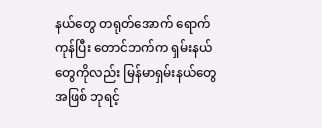နယ်တွေ တရုတ်အောက် ရောက်ကုန်ပြီး တောင်ဘက်က ရှမ်းနယ်တွေကိုလည်း မြန်မာရှမ်းနယ်တွေအဖြစ် ဘုရင့်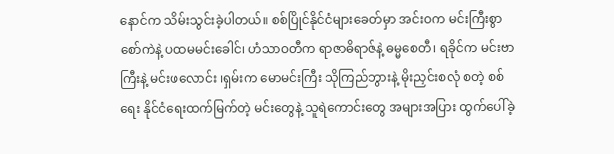နောင်က သိမ်းသွင်းခဲ့ပါတယ်။ စစ်ပြိုင်နိုင်ငံများခေတ်မှာ အင်းဝက မင်းကြီးစွာစော်ကဲနဲ့ ပထမမင်းခေါင်၊ ဟံသာဝတီက ရာဇာဓိရာဇ်နဲ့ ဓမ္မစေတီ၊ ရခိုင်က မင်းဗာကြီးနဲ့ မင်းဖလောင်း ၊ရှမ်းက မောမင်းကြီး သိုကြည်ဘွားနဲ့ မိုးညှင်းစလုံ စတဲ့ စစ်ရေး နိုင်ငံရေးထက်မြက်တဲ့ မင်းတွေနဲ့ သူရဲကောင်းတွေ အများအပြား ထွက်ပေါ်ခဲ့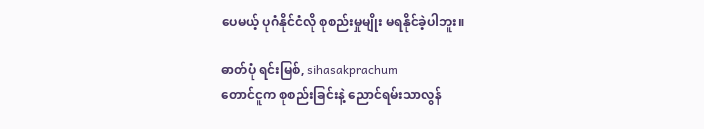ပေမယ့် ပုဂံနိုင်ငံလို စုစည်းမှုမျိုး မရနိုင်ခဲ့ပါဘူး။

ဓာတ်ပုံ ရင်းမြစ်, sihasakprachum
တောင်ငူက စုစည်းခြင်းနဲ့ ညောင်ရမ်းသာလွန်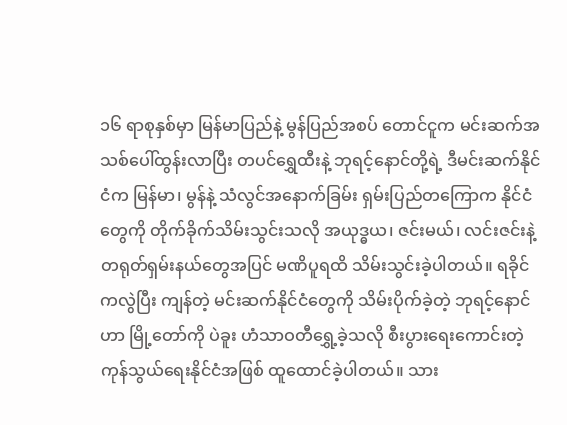၁၆ ရာစုနှစ်မှာ မြန်မာပြည်နဲ့ မွန်ပြည်အစပ် တောင်ငူက မင်းဆက်အသစ်ပေါ်ထွန်းလာပြီး တပင်ရွှေထီးနဲ့ ဘုရင့်နောင်တို့ရဲ့ ဒီမင်းဆက်နိုင်ငံက မြန်မာ၊ မွန်နဲ့ သံလွင်အနောက်ခြမ်း ရှမ်းပြည်တကြောက နိုင်ငံတွေကို တိုက်ခိုက်သိမ်းသွင်းသလို အယုဒ္ဓယ၊ ဇင်းမယ်၊ လင်းဇင်းနဲ့ တရုတ်ရှမ်းနယ်တွေအပြင် မဏိပူရထိ သိမ်းသွင်းခဲ့ပါတယ်။ ရခိုင်ကလွဲပြီး ကျန်တဲ့ မင်းဆက်နိုင်ငံတွေကို သိမ်းပိုက်ခဲ့တဲ့ ဘုရင့်နောင်ဟာ မြို့တော်ကို ပဲခူး ဟံသာဝတီရွှေ့ခဲ့သလို စီးပွားရေးကောင်းတဲ့ ကုန်သွယ်ရေးနိုင်ငံအဖြစ် ထူထောင်ခဲ့ပါတယ်။ သား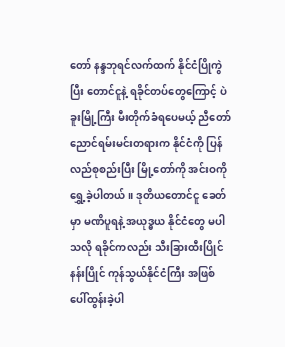တော် နန္ဒဘုရင်လက်ထက် နိုင်ငံပြိုကွဲပြီး တောင်ငူနဲ့ ရခိုင်တပ်တွေကြောင့် ပဲခူးမြို့ကြီး မီးတိုက်ခံရပေမယ့် ညီတော် ညောင်ရမ်းမင်းတရားက နိုင်ငံကို ပြန်လည်စုစည်းပြီး မြို့တော်ကို အင်းဝကို ရွှေ့ခဲ့ပါတယ်။ ဒုတိယတောင်ငူ ခေတ်မှာ မဏိပူရနဲ့ အယုဒ္ဓယ နိုင်ငံတွေ မပါသလို ရခိုင်ကလည်း သီးခြားထီးပြိုင်နန်းပြိုင် ကုန်သွယ်နိုင်ငံကြီး အဖြစ် ပေါ်ထွန်းခဲ့ပါ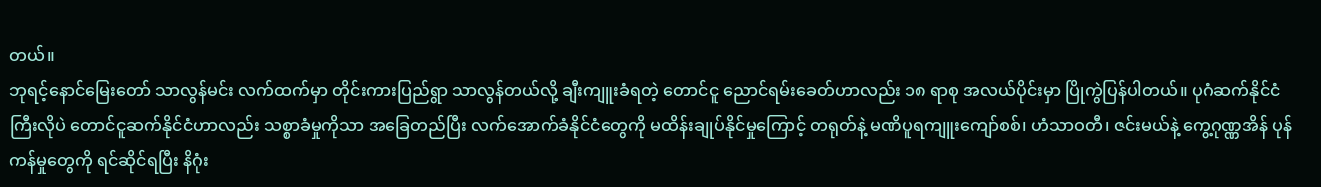တယ်။
ဘုရင့်နောင်မြေးတော် သာလွန်မင်း လက်ထက်မှာ တိုင်းကားပြည်ရွာ သာလွန်တယ်လို့ ချီးကျူးခံရတဲ့ တောင်ငူ ညောင်ရမ်းခေတ်ဟာလည်း ၁၈ ရာစု အလယ်ပိုင်းမှာ ပြိုကွဲပြန်ပါတယ်။ ပုဂံဆက်နိုင်ငံကြီးလိုပဲ တောင်ငူဆက်နိုင်ငံဟာလည်း သစ္စာခံမှုကိုသာ အခြေတည်ပြီး လက်အောက်ခံနိုင်ငံတွေကို မထိန်းချုပ်နိုင်မှုကြောင့် တရုတ်နဲ့ မဏိပူရကျူးကျော်စစ်၊ ဟံသာဝတီ၊ ဇင်းမယ်နဲ့ ကွေ့ဂုဏ္ဏအိန် ပုန်ကန်မှုတွေကို ရင်ဆိုင်ရပြီး နိဂုံး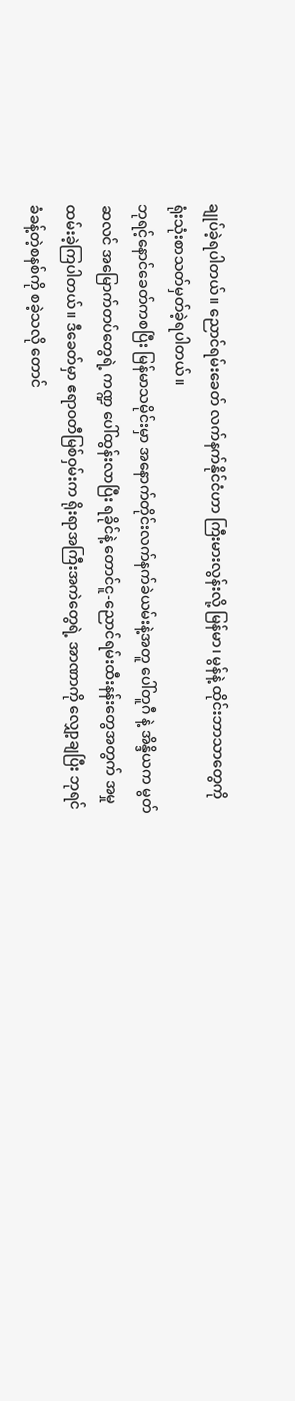ချုပ်ခဲ့ရပါတယ်။ ညောင်ရမ်းခေတ် လက်နက်နိုင်ငံဟာ ကြီးမားလွန်းလို့ မြန်မာ၊ မွန်နဲ့ ထိုင်းဘာသာတွေကို ရုံးသုံးစာသတ်မှတ်ခဲ့ရပါတယ်။
ဘုရင့်နောင်ခေတ်ကစပြီး မြန်မာသမိုင်းမှာ အနောက်တိုင်းလက်နက်ခဲယမ်းနဲ့အတူ ပေါ်တူဂီ နဲ့ အိန္ဒိယက မွတ်ဆလင် အမြောက်တပ်တွေရဲ့ ကဏ္ဍ ပေါ်ထွန်းလာပြီး ရခိုင်နဲ့ တောင်ငူ-ညောင်ရမ်းထီးနန်းတွေအတွက် အမှုထမ်းခဲ့ကြပါတယ်။ ဒီခေတ်မှာ ဧရာဝတီမြစ်ဝှမ်းက ရိုးရာအကြီးအကဲတွေရဲ့ အာဏာကို လျှော့ချပြီး ဘုရင်ခံခန့်တဲ့စနစ်ကို စခဲ့သလို တောင်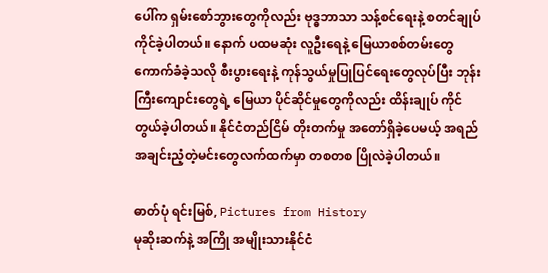ပေါ်က ရှမ်းစော်ဘွားတွေကိုလည်း ဗုဒ္ဓဘာသာ သန့်စင်ရေးနဲ့ စတင်ချုပ်ကိုင်ခဲ့ပါတယ်။ နောက် ပထမဆုံး လူဦးရေနဲ့ မြေယာစစ်တမ်းတွေ ကောက်ခံခဲ့သလို စီးပွားရေးနဲ့ ကုန်သွယ်မှုပြုပြင်ရေးတွေလုပ်ပြီး ဘုန်းကြီးကျောင်းတွေရဲ့ မြေယာ ပိုင်ဆိုင်မှုတွေကိုလည်း ထိန်းချုပ် ကိုင်တွယ်ခဲ့ပါတယ်။ နိုင်ငံတည်ငြိမ် တိုးတက်မှု အတော်ရှိခဲ့ပေမယ့် အရည်အချင်းညံ့တဲ့မင်းတွေလက်ထက်မှာ တစတစ ပြိုလဲခဲ့ပါတယ်။

ဓာတ်ပုံ ရင်းမြစ်, Pictures from History
မုဆိုးဆက်နဲ့ အကြို အမျိုးသားနိုင်ငံ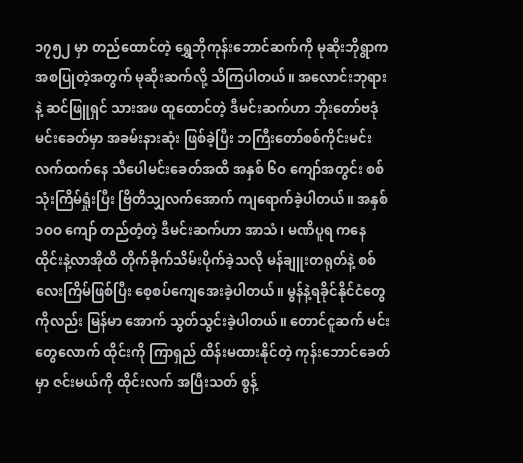၁၇၅၂ မှာ တည်ထောင်တဲ့ ရွှေဘိုကုန်းဘောင်ဆက်ကို မုဆိုးဘိုရွာက အစပြုတဲ့အတွက် မုဆိုးဆက်လို့ သိကြပါတယ်။ အလောင်းဘုရားနဲ့ ဆင်ဖြူရှင် သားအဖ ထူထောင်တဲ့ ဒီမင်းဆက်ဟာ ဘိုးတော်ဗဒုံမင်းခေတ်မှာ အခမ်းနားဆုံး ဖြစ်ခဲ့ပြီး ဘကြီးတော်စစ်ကိုင်းမင်းလက်ထက်နေ သီပေါမင်းခေတ်အထိ အနှစ် ၆ဝ ကျော်အတွင်း စစ်သုံးကြိမ်ရှုံးပြီး ဗြိတိသျှလက်အောက် ကျရောက်ခဲ့ပါတယ်။ အနှစ် ၁ဝဝ ကျော် တည်တံ့တဲ့ ဒီမင်းဆက်ဟာ အာသံ၊ မဏိပူရ ကနေ ထိုင်းနဲ့လာအိုထိ တိုက်ခိုက်သိမ်းပိုက်ခဲ့သလို မန်ချူးတရုတ်နဲ့ စစ်လေးကြိမ်ဖြစ်ပြီး စေ့စပ်ကျေအေးခဲ့ပါတယ်။ မွန်နဲ့ရခိုင်နိုင်ငံတွေကိုလည်း မြန်မာ အောက် သွတ်သွင်းခဲ့ပါတယ်။ တောင်ငူဆက် မင်းတွေလောက် ထိုင်းကို ကြာရှည် ထိန်းမထားနိုင်တဲ့ ကုန်းဘောင်ခေတ်မှာ ဇင်းမယ်ကို ထိုင်းလက် အပြီးသတ် စွန့်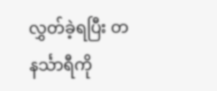လွှတ်ခဲ့ရပြီး တနင်္သာရီကို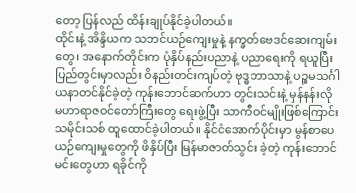တော့ ပြန်လည် ထိန်းချုပ်နိုင်ခဲ့ပါတယ်။
ထိုင်းနဲ့ အိန္ဒိယက သဘင်ယဉ်ကျေးမှုနဲ့ နက္ခတ်ဗေဒင်ဆေးကျမ်းတွေ၊ အနောက်တိုင်းက ပုံနှိပ်နည်းပညာနဲ့ ပညာရေးကို ရယူပြီး ပြည်တွင်းမှာလည်း ဝိနည်းတင်းကျပ်တဲ့ ဗုဒ္ဓဘာသာနဲ့ ပဉ္စမသင်္ဂါယနာတင်နိုင်ခဲ့တဲ့ ကုန်းဘောင်ဆက်ဟာ တွင်းသင်းနဲ့ မှန်နန်းလို မဟာရာဇဝင်တော်ကြီးတွေ ရေးဖွဲ့ပြီး သာကီဝင်မျိုးဖြစ်ကြောင်း သမိုင်းသစ် ထူထောင်ခဲ့ပါတယ်။ နိုင်ငံအောက်ပိုင်းမှာ မွန်စာပေယဉ်ကျေးမှုတွေကို ဖိနှိပ်ပြီး မြန်မာဇာတ်သွင်း ခဲ့တဲ့ ကုန်းဘောင်မင်းတွေဟာ ရခိုင်ကို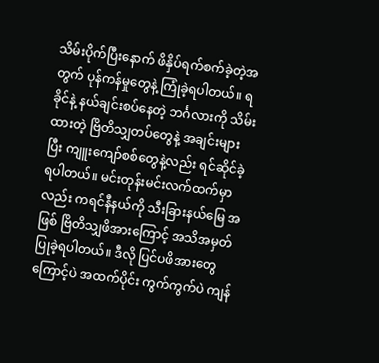သိမ်းပိုက်ပြီးနောက် ဖိနှိပ်ရက်စက်ခဲ့တဲ့အတွက် ပုန်ကန်မှုတွေနဲ့ ကြုံခဲ့ရပါတယ်။ ရခိုင်နဲ့ နယ်ချင်းစပ်နေတဲ့ ဘင်္ဂလားကို သိမ်းထားတဲ့ ဗြိတိသျှတပ်တွေနဲ့ အချင်းများပြီး ကျူးကျော်စစ်တွေနဲ့လည်း ရင်ဆိုင်ခဲ့ရပါတယ်။ မင်းတုန်းမင်းလက်ထက်မှာလည်း ကရင်နီနယ်ကို သီးခြားနယ်မြေ အဖြစ် ဗြိတိသျှဖိအားကြောင့် အသိအမှတ်ပြုခဲ့ရပါတယ်။ ဒီလို ပြင်ပဖိအားတွေကြောင့်ပဲ အထက်ပိုင်း ကွက်ကွက်ပဲ ကျန်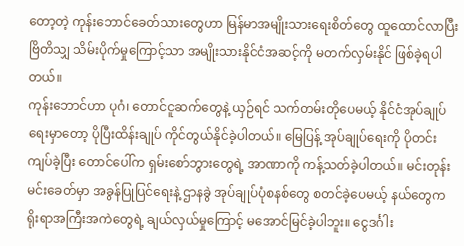တော့တဲ့ ကုန်းဘောင်ခေတ်သားတွေဟာ မြန်မာအမျိုးသားရေးစိတ်တွေ ထူထောင်လာပြီး ဗြိတိသျှ သိမ်းပိုက်မှုကြောင့်သာ အမျိုးသားနိုင်ငံအဆင့်ကို မတက်လှမ်းနိုင် ဖြစ်ခဲ့ရပါတယ်။
ကုန်းဘောင်ဟာ ပုဂံ၊ တောင်ငူဆက်တွေနဲ့ ယှဉ်ရင် သက်တမ်းတိုပေမယ့် နိုင်ငံအုပ်ချုပ်ရေးမှာတော့ ပိုပြီးထိန်းချုပ် ကိုင်တွယ်နိုင်ခဲ့ပါတယ်။ မြေပြန့် အုပ်ချုပ်ရေးကို ပိုတင်းကျပ်ခဲ့ပြီး တောင်ပေါ်က ရှမ်းစော်ဘွားတွေရဲ့ အာဏာကို ကန့်သတ်ခဲ့ပါတယ်။ မင်းတုန်းမင်းခေတ်မှာ အခွန်ပြုပြင်ရေးနဲ့ ဌာနခွဲ အုပ်ချုပ်ပုံစနစ်တွေ စတင်ခဲ့ပေမယ့် နယ်တွေက ရိုးရာအကြီးအကဲတွေရဲ့ ချယ်လှယ်မှုကြောင့် မအောင်မြင်ခဲ့ပါဘူး။ ငွေဒင်္ဂါး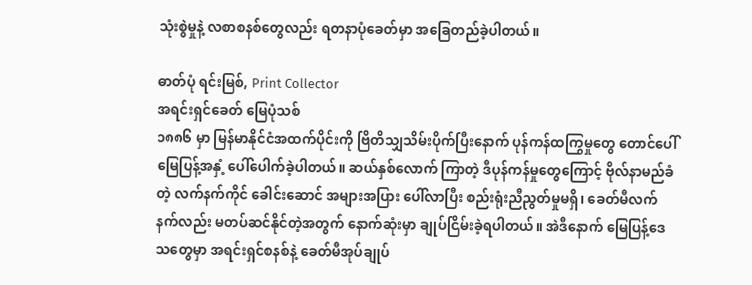သုံးစွဲမှုနဲ့ လစာစနစ်တွေလည်း ရတနာပုံခေတ်မှာ အခြေတည်ခဲ့ပါတယ်။

ဓာတ်ပုံ ရင်းမြစ်, Print Collector
အရင်းရှင်ခေတ် မြေပုံသစ်
၁၈၈၆ မှာ မြန်မာနိုင်ငံအထက်ပိုင်းကို ဗြိတိသျှသိမ်းပိုက်ပြီးနောက် ပုန်ကန်ထကြွမှုတွေ တောင်ပေါ်မြေပြန့်အနှံ့ ပေါ်ပေါက်ခဲ့ပါတယ်။ ဆယ်နှစ်လောက် ကြာတဲ့ ဒီပုန်ကန်မှုတွေကြောင့် ဗိုလ်နာမည်ခံတဲ့ လက်နက်ကိုင် ခေါင်းဆောင် အများအပြား ပေါ်လာပြီး စည်းရုံးညီညွတ်မှုမရှိ၊ ခေတ်မီလက်နက်လည်း မတပ်ဆင်နိုင်တဲ့အတွက် နောက်ဆုံးမှာ ချုပ်ငြိမ်းခဲ့ရပါတယ်။ အဲဒီနောက် မြေပြန့်ဒေသတွေမှာ အရင်းရှင်စနစ်နဲ့ ခေတ်မီအုပ်ချုပ်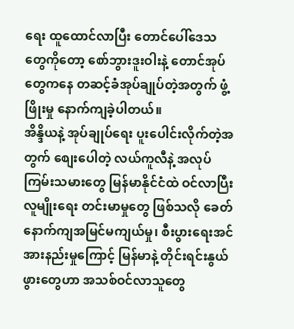ရေး ထူထောင်လာပြီး တောင်ပေါ်ဒေသတွေကိုတော့ စော်ဘွားဒူးဝါးနဲ့ တောင်အုပ်တွေကနေ တဆင့်ခံအုပ်ချုပ်တဲ့အတွက် ဖွံ့ဖြိုးမှု နောက်ကျခဲ့ပါတယ်။
အိန္ဒိယနဲ့ အုပ်ချုပ်ရေး ပူးပေါင်းလိုက်တဲ့အတွက် စျေးပေါတဲ့ လယ်ကူလီနဲ့ အလုပ်ကြမ်းသမားတွေ မြန်မာနိုင်ငံထဲ ဝင်လာပြီး လူမျိုးရေး တင်းမာမှုတွေ ဖြစ်သလို ခေတ်နောက်ကျအမြင်မကျယ်မှု၊ စီးပွားရေးအင်အားနည်းမှုကြောင့် မြန်မာနဲ့ တိုင်းရင်းနွယ်ဖွားတွေဟာ အသစ်ဝင်လာသူတွေ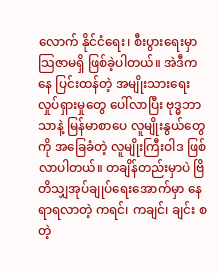လောက် နိုင်ငံရေး၊ စီးပွားရေးမှာ သြဇာမရှိ ဖြစ်ခဲ့ပါတယ်။ အဲဒီကနေ ပြင်းထန်တဲ့ အမျိုးသားရေးလှုပ်ရှားမှုတွေ ပေါ်လာပြီး ဗုဒ္ဓဘာသာနဲ့ မြန်မာစာပေ လူမျိုးနွယ်တွေကို အခြေခံတဲ့ လူမျိုးကြီးဝါဒ ဖြစ်လာပါတယ်။ တချိန်တည်းမှာပဲ ဗြိတိသျှအုပ်ချုပ်ရေးအောက်မှာ နေရာရလာတဲ့ ကရင်၊ ကချင်၊ ချင်း စတဲ့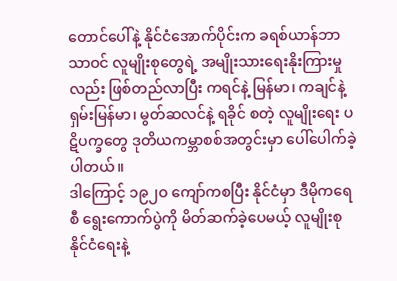တောင်ပေါ်နဲ့ နိုင်ငံအောက်ပိုင်းက ခရစ်ယာန်ဘာသာဝင် လူမျိုးစုတွေရဲ့ အမျိုးသားရေးနိုးကြားမှုလည်း ဖြစ်တည်လာပြီး ကရင်နဲ့ မြန်မာ၊ ကချင်နဲ့ ရှမ်းမြန်မာ၊ မွတ်ဆလင်နဲ့ ရခိုင် စတဲ့ လူမျိုးရေး ပဋိပက္ခတွေ ဒုတိယကမ္ဘာစစ်အတွင်းမှာ ပေါ်ပေါက်ခဲ့ပါတယ်။
ဒါကြောင့် ၁၉၂ဝ ကျော်ကစပြီး နိုင်ငံမှာ ဒီမိုကရေစီ ရွေးကောက်ပွဲကို မိတ်ဆက်ခဲ့ပေမယ့် လူမျိုးစုနိုင်ငံရေးနဲ့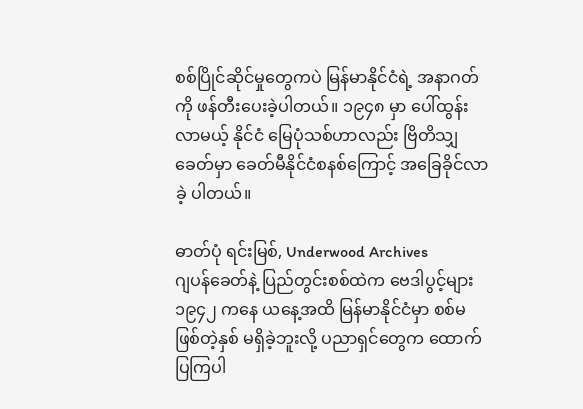စစ်ပြိုင်ဆိုင်မှုတွေကပဲ မြန်မာနိုင်ငံရဲ့ အနာဂတ်ကို ဖန်တီးပေးခဲ့ပါတယ်။ ၁၉၄၈ မှာ ပေါ်ထွန်းလာမယ့် နိုင်ငံ မြေပုံသစ်ဟာလည်း ဗြိတိသျှခေတ်မှာ ခေတ်မီနိုင်ငံစနစ်ကြောင့် အခြေခိုင်လာခဲ့ ပါတယ်။

ဓာတ်ပုံ ရင်းမြစ်, Underwood Archives
ဂျပန်ခေတ်နဲ့ ပြည်တွင်းစစ်ထဲက ဗေဒါပွင့်များ
၁၉၄၂ ကနေ ယနေ့အထိ မြန်မာနိုင်ငံမှာ စစ်မဖြစ်တဲ့နှစ် မရှိခဲ့ဘူးလို့ ပညာရှင်တွေက ထောက်ပြကြပါ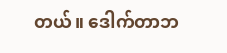တယ်။ ဒေါက်တာဘ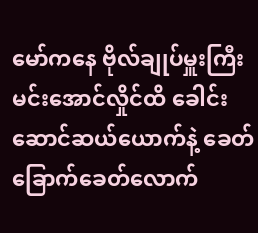မော်ကနေ ဗိုလ်ချုပ်မှူးကြီး မင်းအောင်လှိုင်ထိ ခေါင်းဆောင်ဆယ်ယောက်နဲ့ ခေတ်ခြောက်ခေတ်လောက်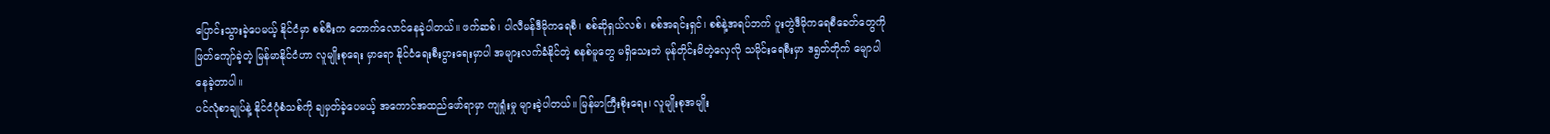ပြောင်းသွားခဲ့ပေမယ့် နိုင်ငံမှာ စစ်မီးက တောက်လောင်နေခဲ့ပါတယ်။ ဖက်ဆစ်၊ ပါလီမန်ဒီမိုကရေစီ၊ စစ်ဆိုရှယ်လစ်၊ စစ်အရင်းရှင်၊ စစ်နဲ့အရပ်ဘက် ပူးတွဲဒီမိုကရေစီခေတ်တွေကို ဖြတ်ကျော်ခဲ့တဲ့ မြန်မာနိုင်ငံဟာ လူမျိုးစုရေး မှာရော နိုင်ငံရေးစီးပွားရေးမှာပါ အများလက်ခံနိုင်တဲ့ စနစ်မူတွေ မရှိသေးဘဲ မုန်တိုင်းမိတဲ့လှေလို သမိုင်းရေစီးမှာ ဒရွတ်တိုက် မျောပါနေခဲ့တာပါ။
ပင်လုံစာချုပ်နဲ့ နိုင်ငံပုံစံသစ်ကို ချမှတ်ခဲ့ပေမယ့် အကောင်အထည်ဖော်ရာမှာ ကျရှုံးမှု များခဲ့ပါတယ်။ မြန်မာကြီးစိုးရေး၊ လူမျိုးစုအမျိုး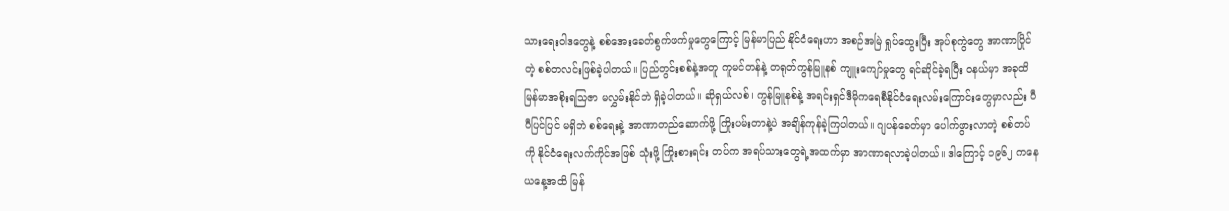သားရေးဝါဒတွေနဲ့ စစ်အေးခေတ်စွက်ဖက်မှုတွေကြောင့် မြန်မာပြည် နိုင်ငံရေးဟာ အစဉ်အမြဲ ရှုပ်ထွေးပြီး အုပ်စုကွဲတွေ အာဏာပြိုင်တဲ့ စစ်တလင်းဖြစ်ခဲ့ပါတယ်။ ပြည်တွင်းစစ်နဲ့အတူ ကူမင်တန်နဲ့ တရုတ်ကွန်မြူနစ် ကျူးကျော်မှုတွေ ရင်ဆိုင်ခဲ့ရပြီး ဝနယ်မှာ အခုထိ မြန်မာအစိုးရသြဇာ မလွှမ်းနိုင်ဘဲ ရှိခဲ့ပါတယ်။ ဆိုရှယ်လစ်၊ ကွန်မြူနစ်နဲ့ အရင်းရှင်ဒီမိုကရေစီနိုင်ငံရေးလမ်းကြောင်းတွေမှာလည်း ပီပီပြင်ပြင် မရှိဘဲ စစ်ရေးနဲ့ အာဏာတည်ဆောက်ဖို့ ကြိုးပမ်းတာနဲ့ပဲ အချိန်ကုန်ခဲ့ကြပါတယ်။ ဂျပန်ခေတ်မှာ ပေါက်ဖွားလာတဲ့ စစ်တပ်ကို နိုင်ငံရေးလက်ကိုင်အဖြစ် သုံးဖို့ ကြိုးစားရင်း တပ်က အရပ်သားတွေရဲ့အထက်မှာ အာဏာရလာခဲ့ပါတယ်။ ဒါကြောင့် ၁၉၆၂ ကနေ ယနေ့အထိ မြန်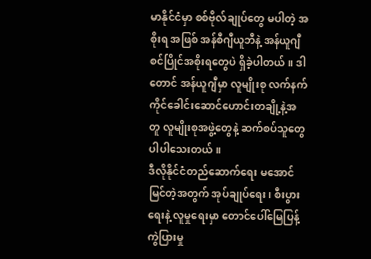မာနိုင်ငံမှာ စစ်ဗိုလ်ချုပ်တွေ မပါတဲ့ အစိုးရ အဖြစ် အန်စီဂျီယူဘီနဲ့ အန်ယူဂျီ စင်ပြိုင်အစိုးရတွေပဲ ရှိခဲ့ပါတယ်။ ဒါတောင် အန်ယူဂျီမှာ လူမျိုးစု လက်နက်ကိုင်ခေါင်းဆောင်ဟောင်းတချို့နဲ့အတူ လူမျိုးစုအဖွဲ့တွေနဲ့ ဆက်စပ်သူတွေ ပါပါသေးတယ်။
ဒီလိုနိုင်ငံတည်ဆောက်ရေး မအောင်မြင်တဲ့အတွက် အုပ်ချုပ်ရေး၊ စီးပွားရေးနဲ့ လူမှုရေးမှာ တောင်ပေါ်မြေပြန့် ကွဲပြားမှု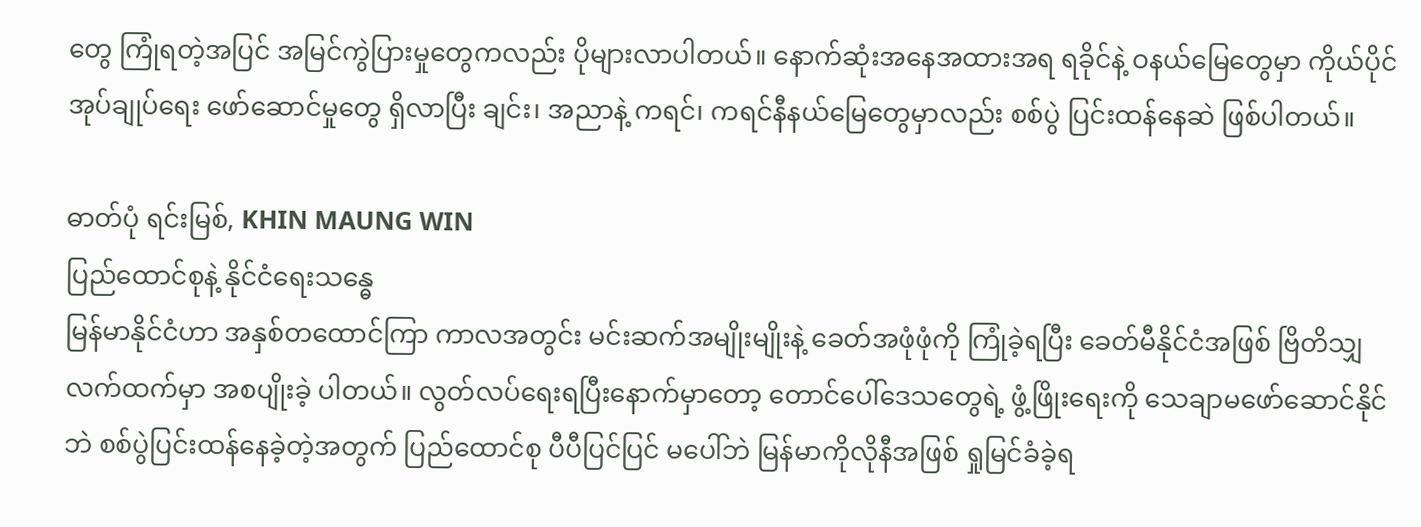တွေ ကြုံရတဲ့အပြင် အမြင်ကွဲပြားမှုတွေကလည်း ပိုများလာပါတယ်။ နောက်ဆုံးအနေအထားအရ ရခိုင်နဲ့ ဝနယ်မြေတွေမှာ ကိုယ်ပိုင်အုပ်ချုပ်ရေး ဖော်ဆောင်မှုတွေ ရှိလာပြီး ချင်း၊ အညာနဲ့ ကရင်၊ ကရင်နီနယ်မြေတွေမှာလည်း စစ်ပွဲ ပြင်းထန်နေဆဲ ဖြစ်ပါတယ်။

ဓာတ်ပုံ ရင်းမြစ်, KHIN MAUNG WIN
ပြည်ထောင်စုနဲ့ နိုင်ငံရေးသန္ဓေ
မြန်မာနိုင်ငံဟာ အနှစ်တထောင်ကြာ ကာလအတွင်း မင်းဆက်အမျိုးမျိုးနဲ့ ခေတ်အဖုံဖုံကို ကြုံခဲ့ရပြီး ခေတ်မီနိုင်ငံအဖြစ် ဗြိတိသျှလက်ထက်မှာ အစပျိုးခဲ့ ပါတယ်။ လွတ်လပ်ရေးရပြီးနောက်မှာတော့ တောင်ပေါ်ဒေသတွေရဲ့ ဖွံ့ဖြိုးရေးကို သေချာမဖော်ဆောင်နိုင်ဘဲ စစ်ပွဲပြင်းထန်နေခဲ့တဲ့အတွက် ပြည်ထောင်စု ပီပီပြင်ပြင် မပေါ်ဘဲ မြန်မာကိုလိုနီအဖြစ် ရှုမြင်ခံခဲ့ရ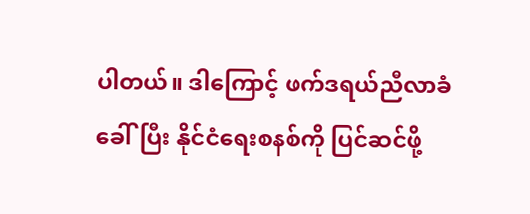ပါတယ်။ ဒါကြောင့် ဖက်ဒရယ်ညီလာခံခေါ်ပြီး နိုင်ငံရေးစနစ်ကို ပြင်ဆင်ဖို့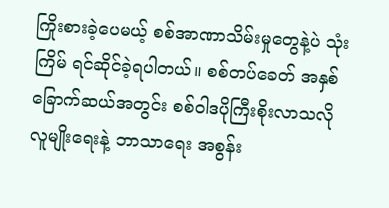ကြိုးစားခဲ့ပေမယ့် စစ်အာဏာသိမ်းမှုတွေနဲ့ပဲ သုံးကြိမ် ရင်ဆိုင်ခဲ့ရပါတယ်။ စစ်တပ်ခေတ် အနှစ်ခြောက်ဆယ်အတွင်း စစ်ဝါဒပိုကြီးစိုးလာသလို လူမျိုးရေးနဲ့ ဘာသာရေး အစွန်း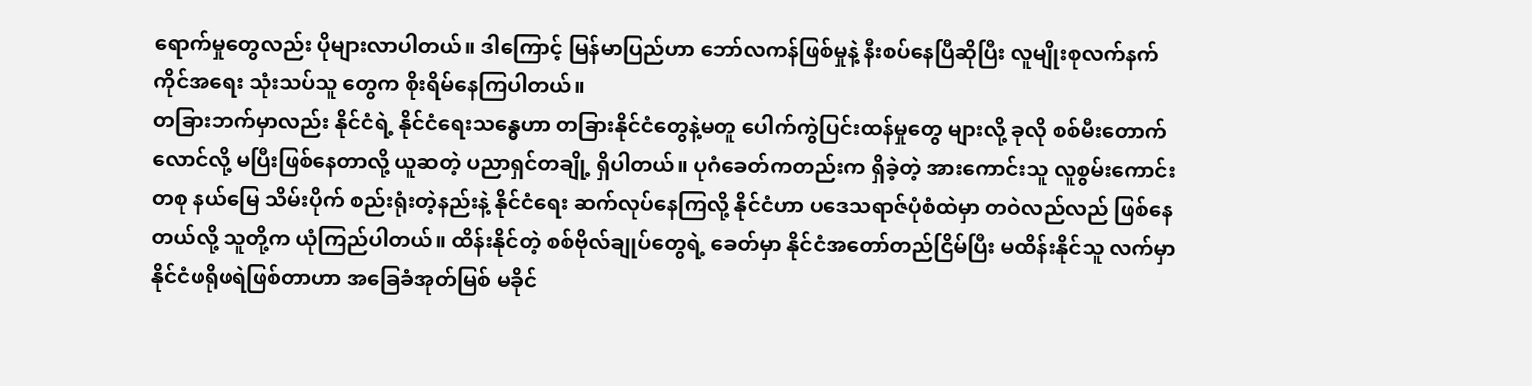ရောက်မှုတွေလည်း ပိုများလာပါတယ်။ ဒါကြောင့် မြန်မာပြည်ဟာ ဘော်လကန်ဖြစ်မှုနဲ့ နီးစပ်နေပြီဆိုပြီး လူမျိုးစုလက်နက်ကိုင်အရေး သုံးသပ်သူ တွေက စိုးရိမ်နေကြပါတယ်။
တခြားဘက်မှာလည်း နိုင်ငံရဲ့ နိုင်ငံရေးသန္ဓေဟာ တခြားနိုင်ငံတွေနဲ့မတူ ပေါက်ကွဲပြင်းထန်မှုတွေ များလို့ ခုလို စစ်မီးတောက်လောင်လို့ မပြီးဖြစ်နေတာလို့ ယူဆတဲ့ ပညာရှင်တချို့ ရှိပါတယ်။ ပုဂံခေတ်ကတည်းက ရှိခဲ့တဲ့ အားကောင်းသူ လူစွမ်းကောင်းတစု နယ်မြေ သိမ်းပိုက် စည်းရုံးတဲ့နည်းနဲ့ နိုင်ငံရေး ဆက်လုပ်နေကြလို့ နိုင်ငံဟာ ပဒေသရာဇ်ပုံစံထဲမှာ တဝဲလည်လည် ဖြစ်နေတယ်လို့ သူတို့က ယုံကြည်ပါတယ်။ ထိန်းနိုင်တဲ့ စစ်ဗိုလ်ချုပ်တွေရဲ့ ခေတ်မှာ နိုင်ငံအတော်တည်ငြိမ်ပြီး မထိန်းနိုင်သူ လက်မှာ နိုင်ငံဖရိုဖရဲဖြစ်တာဟာ အခြေခံအုတ်မြစ် မခိုင်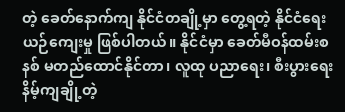တဲ့ ခေတ်နောက်ကျ နိုင်ငံတချို့မှာ တွေ့ရတဲ့ နိုင်ငံရေး ယဉ်ကျေးမှု ဖြစ်ပါတယ်။ နိုင်ငံမှာ ခေတ်မီဝန်ထမ်းစနစ် မတည်ထောင်နိုင်တာ၊ လူထု ပညာရေး၊ စီးပွားရေး နိမ့်ကျချို့တဲ့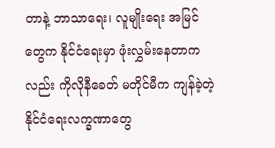တာနဲ့ ဘာသာရေး၊ လူမျိုးရေး အမြင် တွေက နိုင်ငံရေးမှာ ဖုံးလွှမ်းနေတာကလည်း ကိုလိုနီခေတ် မတိုင်မီက ကျန်ခဲ့တဲ့ နိုင်ငံရေးလက္ခဏာတွေ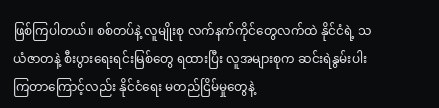ဖြစ်ကြပါတယ်။ စစ်တပ်နဲ့ လူမျိုးစု လက်နက်ကိုင်တွေလက်ထဲ နိုင်ငံရဲ့ သယံဇာတနဲ့ စီးပွားရေးရင်းမြစ်တွေ ရထားပြီး လူအများစုက ဆင်းရဲနွမ်းပါးကြတာကြောင့်လည်း နိုင်ငံရေး မတည်ငြိမ်မှုတွေနဲ့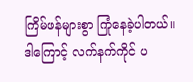ကြိမ်ဖန်များစွာ ကြုံနေခဲ့ပါတယ်။
ဒါကြောင့် လက်နက်ကိုင် ပ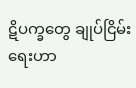ဋိပက္ခတွေ ချုပ်ငြိမ်းရေးဟာ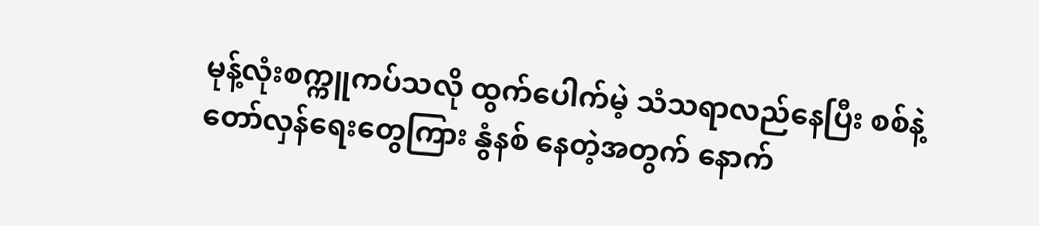မုန့်လုံးစက္ကူကပ်သလို ထွက်ပေါက်မဲ့ သံသရာလည်နေပြီး စစ်နဲ့ တော်လှန်ရေးတွေကြား နွံနစ် နေတဲ့အတွက် နောက်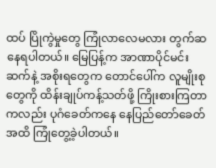ထပ် ပြိုကွဲမှုတွေ ကြုံလာလေမလား တွက်ဆနေရပါတယ်။ မြေပြန့်က အာဏာပိုင်မင်းဆက်နဲ့ အစိုးရတွေက တောင်ပေါ်က လူမျိုးစု တွေကို ထိန်းချုပ်ကန့်သတ်ဖို့ ကြိုးစားကြတာကလည်း ပုဂံခေတ်ကနေ နေပြည်တော်ခေတ်အထိ ကြုံတွေ့ခဲ့ပါတယ်။